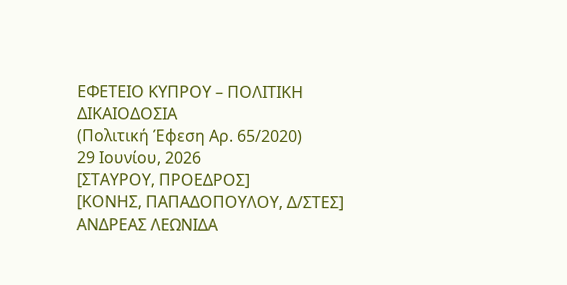ΕΦΕΤΕΙΟ ΚΥΠΡΟΥ – ΠΟΛΙΤΙΚΗ ΔΙΚΑΙΟΔΟΣΙΑ
(Πολιτική Έφεση Αρ. 65/2020)
29 Ιουνίου, 2026
[ΣΤΑΥΡΟΥ, ΠΡΟΕΔΡΟΣ]
[ΚΟΝΗΣ, ΠΑΠΑΔΟΠΟΥΛΟΥ, Δ/ΣΤΕΣ]
ΑΝΔΡΕΑΣ ΛΕΩΝΙΔΑ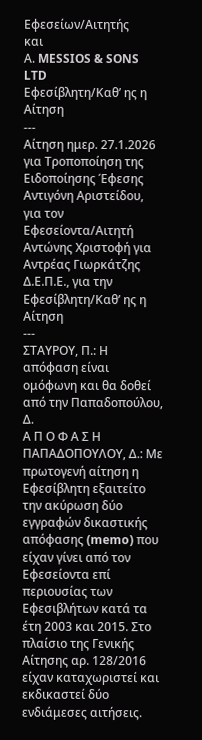Εφεσείων/Αιτητής
και
Α. MESSIOS & SONS LTD
Εφεσίβλητη/Καθ’ ης η Αίτηση
---
Αίτηση ημερ. 27.1.2026 για Τροποποίηση της Ειδοποίησης Έφεσης
Αντιγόνη Αριστείδου, για τον Εφεσείοντα/Αιτητή
Αντώνης Χριστοφή για Αντρέας Γιωρκάτζης Δ.Ε.Π.Ε., για την Εφεσίβλητη/Καθ’ ης η Αίτηση
---
ΣΤΑΥΡΟΥ, Π.: Η απόφαση είναι ομόφωνη και θα δοθεί από την Παπαδοπούλου, Δ.
Α Π Ο Φ Α Σ Η
ΠΑΠΑΔΟΠΟΥΛΟΥ, Δ.: Με πρωτογενή αίτηση η Εφεσίβλητη εξαιτείτο την ακύρωση δύο εγγραφών δικαστικής απόφασης (memo) που είχαν γίνει από τον Εφεσείοντα επί περιουσίας των Εφεσιβλήτων κατά τα έτη 2003 και 2015. Στο πλαίσιο της Γενικής Αίτησης αρ. 128/2016 είχαν καταχωριστεί και εκδικαστεί δύο ενδιάμεσες αιτήσεις.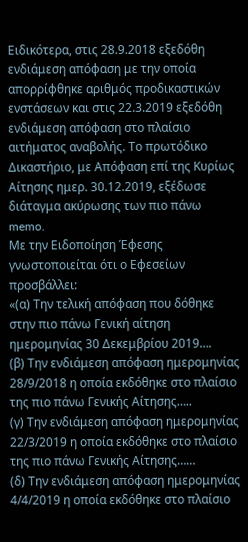Ειδικότερα, στις 28.9.2018 εξεδόθη ενδιάμεση απόφαση με την οποία απορρίφθηκε αριθμός προδικαστικών ενστάσεων και στις 22.3.2019 εξεδόθη ενδιάμεση απόφαση στο πλαίσιο αιτήματος αναβολής. Το πρωτόδικο Δικαστήριο, με Απόφαση επί της Κυρίως Αίτησης ημερ. 30.12.2019, εξέδωσε διάταγμα ακύρωσης των πιο πάνω memo.
Με την Ειδοποίηση Έφεσης γνωστοποιείται ότι ο Εφεσείων προσβάλλει:
«(α) Την τελική απόφαση που δόθηκε στην πιο πάνω Γενική αίτηση ημερομηνίας 30 Δεκεμβρίου 2019….
(β) Την ενδιάμεση απόφαση ημερομηνίας 28/9/2018 η οποία εκδόθηκε στο πλαίσιο της πιο πάνω Γενικής Αίτησης…..
(γ) Την ενδιάμεση απόφαση ημερομηνίας 22/3/2019 η οποία εκδόθηκε στο πλαίσιο της πιο πάνω Γενικής Αίτησης……
(δ) Την ενδιάμεση απόφαση ημερομηνίας 4/4/2019 η οποία εκδόθηκε στο πλαίσιο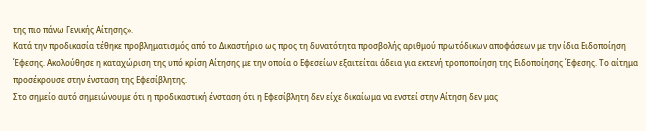της πιο πάνω Γενικής Αίτησης».
Κατά την προδικασία τέθηκε προβληματισμός από το Δικαστήριο ως προς τη δυνατότητα προσβολής αριθμού πρωτόδικων αποφάσεων με την ίδια Ειδοποίηση Έφεσης. Ακολούθησε η καταχώριση της υπό κρίση Αίτησης με την οποία ο Εφεσείων εξαιτείται άδεια για εκτενή τροποποίηση της Ειδοποίησης Έφεσης. Το αίτημα προσέκρουσε στην ένσταση της Εφεσίβλητης.
Στο σημείο αυτό σημειώνουμε ότι η προδικαστική ένσταση ότι η Εφεσίβλητη δεν είχε δικαίωμα να ενστεί στην Αίτηση δεν μας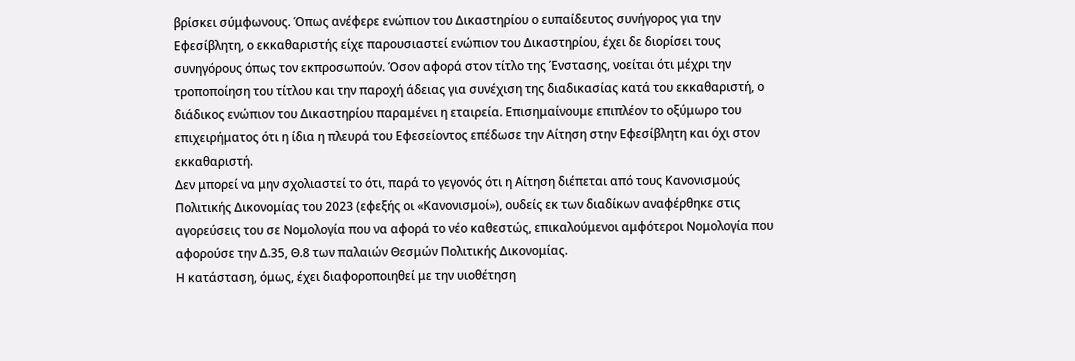βρίσκει σύμφωνους. Όπως ανέφερε ενώπιον του Δικαστηρίου ο ευπαίδευτος συνήγορος για την Εφεσίβλητη, ο εκκαθαριστής είχε παρουσιαστεί ενώπιον του Δικαστηρίου, έχει δε διορίσει τους συνηγόρους όπως τον εκπροσωπούν. Όσον αφορά στον τίτλο της Ένστασης, νοείται ότι μέχρι την τροποποίηση του τίτλου και την παροχή άδειας για συνέχιση της διαδικασίας κατά του εκκαθαριστή, ο διάδικος ενώπιον του Δικαστηρίου παραμένει η εταιρεία. Επισημαίνουμε επιπλέον το οξύμωρο του επιχειρήματος ότι η ίδια η πλευρά του Εφεσείοντος επέδωσε την Αίτηση στην Εφεσίβλητη και όχι στον εκκαθαριστή.
Δεν μπορεί να μην σχολιαστεί το ότι, παρά το γεγονός ότι η Αίτηση διέπεται από τους Κανονισμούς Πολιτικής Δικονομίας του 2023 (εφεξής οι «Κανονισμοί»), ουδείς εκ των διαδίκων αναφέρθηκε στις αγορεύσεις του σε Νομολογία που να αφορά το νέο καθεστώς, επικαλούμενοι αμφότεροι Νομολογία που αφορούσε την Δ.35, Θ.8 των παλαιών Θεσμών Πολιτικής Δικονομίας.
Η κατάσταση, όμως, έχει διαφοροποιηθεί με την υιοθέτηση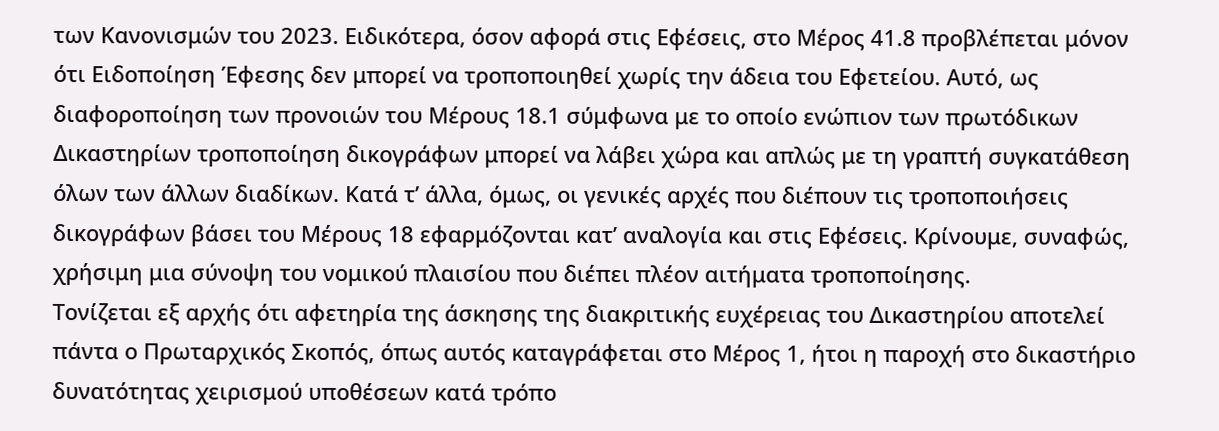των Κανονισμών του 2023. Ειδικότερα, όσον αφορά στις Εφέσεις, στο Μέρος 41.8 προβλέπεται μόνον ότι Ειδοποίηση Έφεσης δεν μπορεί να τροποποιηθεί χωρίς την άδεια του Εφετείου. Αυτό, ως διαφοροποίηση των προνοιών του Μέρους 18.1 σύμφωνα με το οποίο ενώπιον των πρωτόδικων Δικαστηρίων τροποποίηση δικογράφων μπορεί να λάβει χώρα και απλώς με τη γραπτή συγκατάθεση όλων των άλλων διαδίκων. Κατά τ’ άλλα, όμως, οι γενικές αρχές που διέπουν τις τροποποιήσεις δικογράφων βάσει του Μέρους 18 εφαρμόζονται κατ’ αναλογία και στις Εφέσεις. Κρίνουμε, συναφώς, χρήσιμη μια σύνοψη του νομικού πλαισίου που διέπει πλέον αιτήματα τροποποίησης.
Τονίζεται εξ αρχής ότι αφετηρία της άσκησης της διακριτικής ευχέρειας του Δικαστηρίου αποτελεί πάντα ο Πρωταρχικός Σκοπός, όπως αυτός καταγράφεται στο Μέρος 1, ήτοι η παροχή στο δικαστήριο δυνατότητας χειρισμού υποθέσεων κατά τρόπο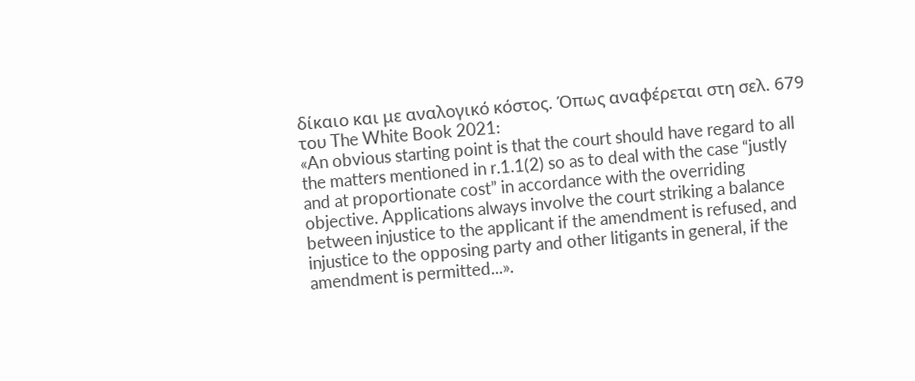δίκαιο και με αναλογικό κόστος. Όπως αναφέρεται στη σελ. 679 του The White Book 2021:
«An obvious starting point is that the court should have regard to all the matters mentioned in r.1.1(2) so as to deal with the case “justly and at proportionate cost” in accordance with the overriding objective. Applications always involve the court striking a balance between injustice to the applicant if the amendment is refused, and injustice to the opposing party and other litigants in general, if the amendment is permitted...».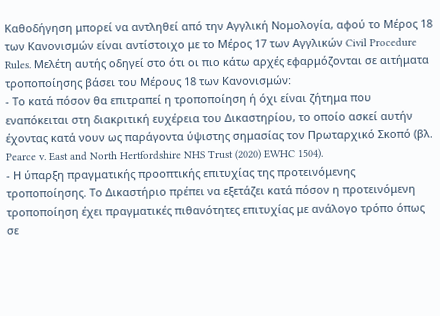Καθοδήγηση μπορεί να αντληθεί από την Αγγλική Νομολογία, αφού το Μέρος 18 των Κανονισμών είναι αντίστοιχο με το Μέρος 17 των Αγγλικών Civil Procedure Rules. Μελέτη αυτής οδηγεί στο ότι οι πιο κάτω αρχές εφαρμόζονται σε αιτήματα τροποποίησης βάσει του Μέρους 18 των Κανονισμών:
- Το κατά πόσον θα επιτραπεί η τροποποίηση ή όχι είναι ζήτημα που εναπόκειται στη διακριτική ευχέρεια του Δικαστηρίου, το οποίο ασκεί αυτήν έχοντας κατά νουν ως παράγοντα ύψιστης σημασίας τον Πρωταρχικό Σκοπό (βλ. Pearce v. East and North Hertfordshire NHS Trust (2020) EWHC 1504).
- Η ύπαρξη πραγματικής προοπτικής επιτυχίας της προτεινόμενης τροποποίησης. Το Δικαστήριο πρέπει να εξετάζει κατά πόσον η προτεινόμενη τροποποίηση έχει πραγματικές πιθανότητες επιτυχίας με ανάλογο τρόπο όπως σε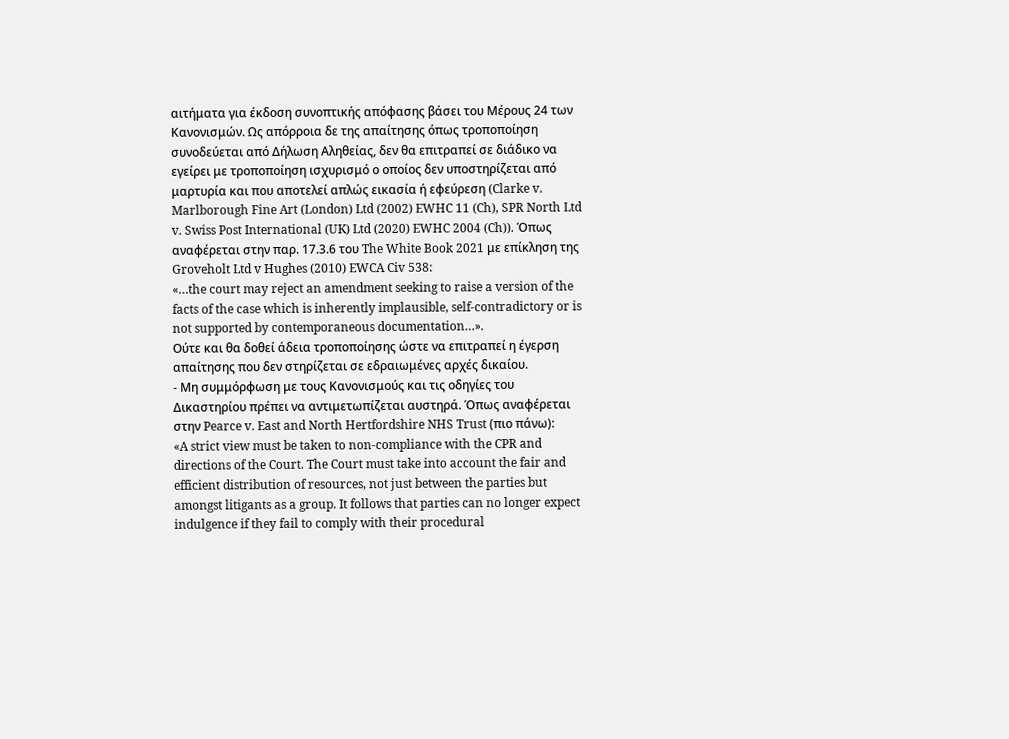αιτήματα για έκδοση συνοπτικής απόφασης βάσει του Μέρους 24 των Κανονισμών. Ως απόρροια δε της απαίτησης όπως τροποποίηση συνοδεύεται από Δήλωση Αληθείας, δεν θα επιτραπεί σε διάδικο να εγείρει με τροποποίηση ισχυρισμό ο οποίος δεν υποστηρίζεται από μαρτυρία και που αποτελεί απλώς εικασία ή εφεύρεση (Clarke v. Marlborough Fine Art (London) Ltd (2002) EWHC 11 (Ch), SPR North Ltd v. Swiss Post International (UK) Ltd (2020) EWHC 2004 (Ch)). Όπως αναφέρεται στην παρ. 17.3.6 του The White Book 2021 με επίκληση της Groveholt Ltd v Hughes (2010) EWCA Civ 538:
«…the court may reject an amendment seeking to raise a version of the facts of the case which is inherently implausible, self-contradictory or is not supported by contemporaneous documentation…».
Ούτε και θα δοθεί άδεια τροποποίησης ώστε να επιτραπεί η έγερση απαίτησης που δεν στηρίζεται σε εδραιωμένες αρχές δικαίου.
- Μη συμμόρφωση με τους Κανονισμούς και τις οδηγίες του Δικαστηρίου πρέπει να αντιμετωπίζεται αυστηρά. Όπως αναφέρεται στην Pearce v. East and North Hertfordshire NHS Trust (πιο πάνω):
«A strict view must be taken to non-compliance with the CPR and directions of the Court. The Court must take into account the fair and efficient distribution of resources, not just between the parties but amongst litigants as a group. It follows that parties can no longer expect indulgence if they fail to comply with their procedural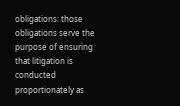obligations: those obligations serve the purpose of ensuring that litigation is conducted proportionately as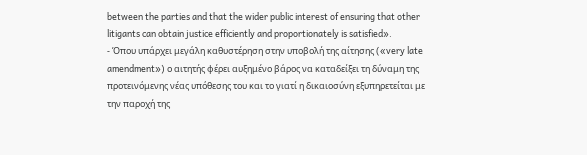between the parties and that the wider public interest of ensuring that other litigants can obtain justice efficiently and proportionately is satisfied».
- Όπου υπάρχει μεγάλη καθυστέρηση στην υποβολή της αίτησης («very late amendment») ο αιτητής φέρει αυξημένο βάρος να καταδείξει τη δύναμη της προτεινόμενης νέας υπόθεσης του και το γιατί η δικαιοσύνη εξυπηρετείται με την παροχή της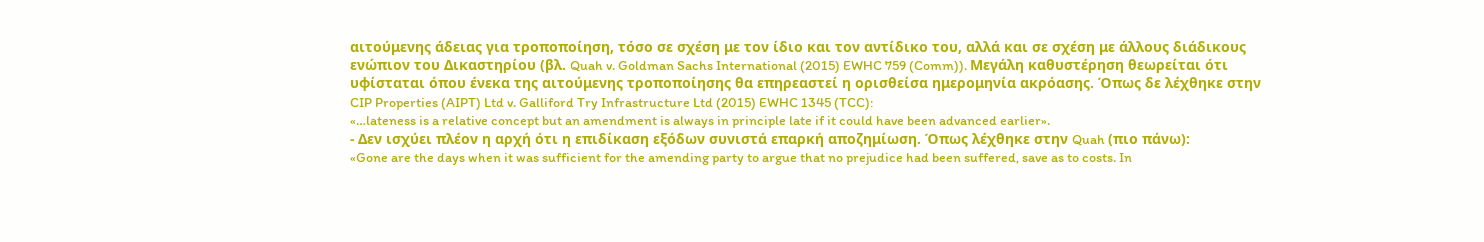αιτούμενης άδειας για τροποποίηση, τόσο σε σχέση με τον ίδιο και τον αντίδικο του, αλλά και σε σχέση με άλλους διάδικους ενώπιον του Δικαστηρίου (βλ. Quah v. Goldman Sachs International (2015) EWHC 759 (Comm)). Μεγάλη καθυστέρηση θεωρείται ότι υφίσταται όπου ένεκα της αιτούμενης τροποποίησης θα επηρεαστεί η ορισθείσα ημερομηνία ακρόασης. Όπως δε λέχθηκε στην CIP Properties (AIPT) Ltd v. Galliford Try Infrastructure Ltd (2015) EWHC 1345 (TCC):
«…lateness is a relative concept but an amendment is always in principle late if it could have been advanced earlier».
- Δεν ισχύει πλέον η αρχή ότι η επιδίκαση εξόδων συνιστά επαρκή αποζημίωση. Όπως λέχθηκε στην Quah (πιο πάνω):
«Gone are the days when it was sufficient for the amending party to argue that no prejudice had been suffered, save as to costs. In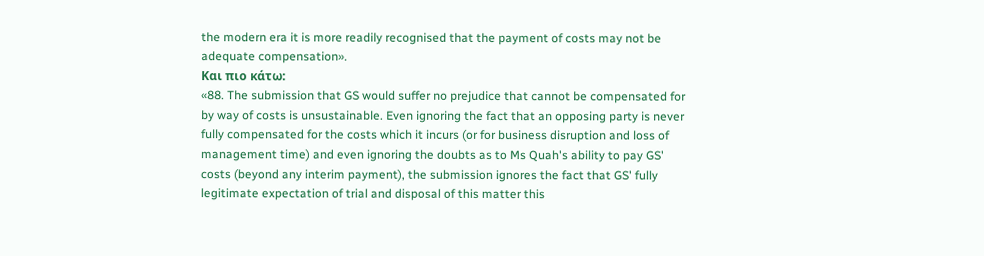the modern era it is more readily recognised that the payment of costs may not be adequate compensation».
Και πιο κάτω:
«88. The submission that GS would suffer no prejudice that cannot be compensated for by way of costs is unsustainable. Even ignoring the fact that an opposing party is never fully compensated for the costs which it incurs (or for business disruption and loss of management time) and even ignoring the doubts as to Ms Quah's ability to pay GS' costs (beyond any interim payment), the submission ignores the fact that GS' fully legitimate expectation of trial and disposal of this matter this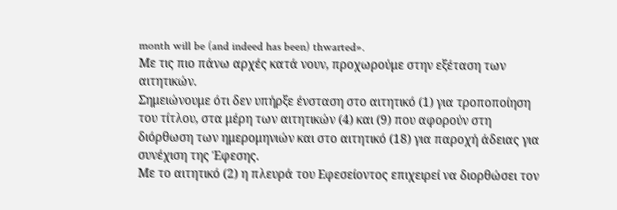month will be (and indeed has been) thwarted».
Με τις πιο πάνω αρχές κατά νουν, προχωρούμε στην εξέταση των αιτητικών.
Σημειώνουμε ότι δεν υπήρξε ένσταση στο αιτητικό (1) για τροποποίηση του τίτλου, στα μέρη των αιτητικών (4) και (9) που αφορούν στη διόρθωση των ημερομηνιών και στο αιτητικό (18) για παροχή άδειας για συνέχιση της Έφεσης.
Με το αιτητικό (2) η πλευρά του Εφεσείοντος επιχειρεί να διορθώσει τον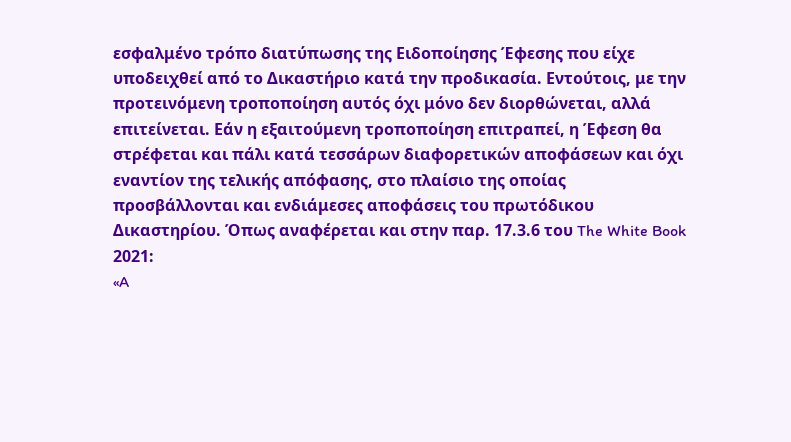εσφαλμένο τρόπο διατύπωσης της Ειδοποίησης Έφεσης που είχε υποδειχθεί από το Δικαστήριο κατά την προδικασία. Εντούτοις, με την προτεινόμενη τροποποίηση αυτός όχι μόνο δεν διορθώνεται, αλλά επιτείνεται. Εάν η εξαιτούμενη τροποποίηση επιτραπεί, η Έφεση θα στρέφεται και πάλι κατά τεσσάρων διαφορετικών αποφάσεων και όχι εναντίον της τελικής απόφασης, στο πλαίσιο της οποίας προσβάλλονται και ενδιάμεσες αποφάσεις του πρωτόδικου Δικαστηρίου. Όπως αναφέρεται και στην παρ. 17.3.6 του The White Book 2021:
«A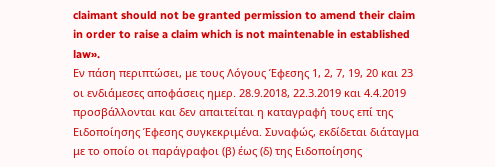claimant should not be granted permission to amend their claim in order to raise a claim which is not maintenable in established law».
Εν πάση περιπτώσει, με τους Λόγους Έφεσης 1, 2, 7, 19, 20 και 23 οι ενδιάμεσες αποφάσεις ημερ. 28.9.2018, 22.3.2019 και 4.4.2019 προσβάλλονται και δεν απαιτείται η καταγραφή τους επί της Ειδοποίησης Έφεσης συγκεκριμένα. Συναφώς, εκδίδεται διάταγμα με το οποίο οι παράγραφοι (β) έως (δ) της Ειδοποίησης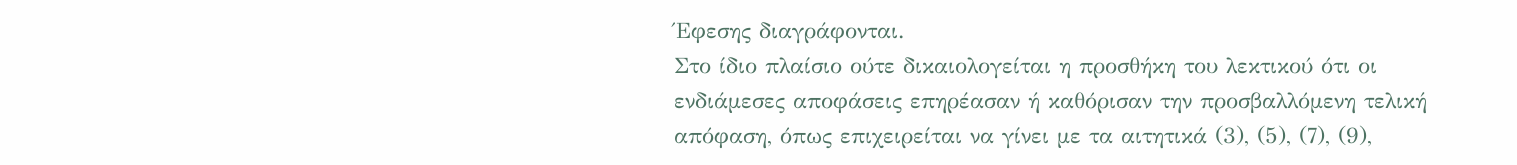Έφεσης διαγράφονται.
Στο ίδιο πλαίσιο ούτε δικαιολογείται η προσθήκη του λεκτικού ότι οι ενδιάμεσες αποφάσεις επηρέασαν ή καθόρισαν την προσβαλλόμενη τελική απόφαση, όπως επιχειρείται να γίνει με τα αιτητικά (3), (5), (7), (9),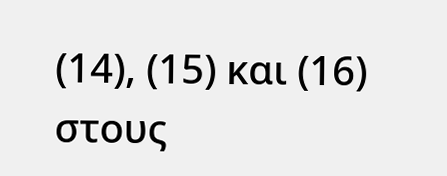(14), (15) και (16) στους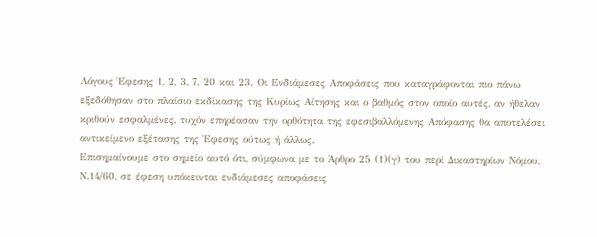Λόγους Έφεσης 1, 2, 3, 7, 20 και 23. Οι Ενδιάμεσες Αποφάσεις που καταγράφονται πιο πάνω εξεδόθησαν στο πλαίσιο εκδίκασης της Κυρίως Αίτησης και ο βαθμός στον οποίο αυτές, αν ήθελαν κριθούν εσφαλμένες, τυχόν επηρέασαν την ορθότητα της εφεσιβαλλόμενης Απόφασης θα αποτελέσει αντικείμενο εξέτασης της Έφεσης ούτως ή άλλως.
Επισημαίνουμε στο σημείο αυτό ότι, σύμφωνα με το Άρθρο 25 (1)(γ) του περί Δικαστηρίων Νόμου, Ν.14/60, σε έφεση υπόκεινται ενδιάμεσες αποφάσεις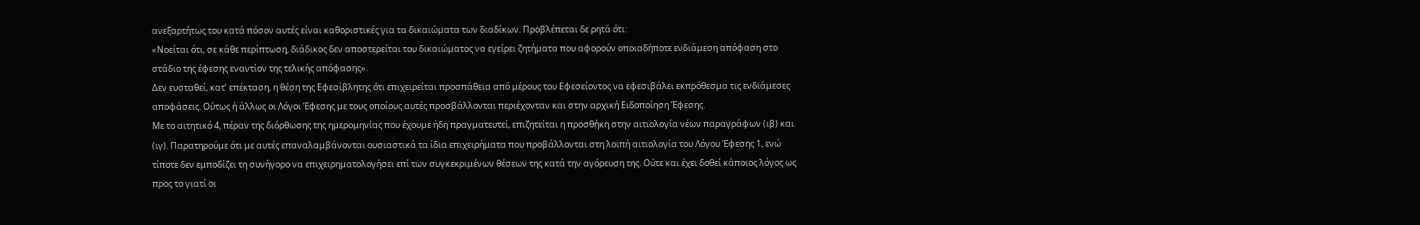ανεξαρτήτως του κατά πόσον αυτές είναι καθοριστικές για τα δικαιώματα των διαδίκων. Προβλέπεται δε ρητά ότι:
«Νοείται ότι, σε κάθε περίπτωση, διάδικος δεν αποστερείται του δικαιώματος να εγείρει ζητήματα που αφορούν οποιαδήποτε ενδιάμεση απόφαση στο στάδιο της έφεσης εναντίον της τελικής απόφασης».
Δεν ευσταθεί, κατ’ επέκταση, η θέση της Εφεσίβλητης ότι επιχειρείται προσπάθεια από μέρους του Εφεσείοντος να εφεσιβάλει εκπρόθεσμα τις ενδιάμεσες αποφάσεις. Ούτως ή άλλως οι Λόγοι Έφεσης με τους οποίους αυτές προσβάλλονται περιέχονταν και στην αρχική Ειδοποίηση Έφεσης.
Με το αιτητικό 4, πέραν της διόρθωσης της ημερομηνίας που έχουμε ήδη πραγματευτεί, επιζητείται η προσθήκη στην αιτιολογία νέων παραγράφων (ιβ) και (ιγ). Παρατηρούμε ότι με αυτές επαναλαμβάνονται ουσιαστικά τα ίδια επιχειρήματα που προβάλλονται στη λοιπή αιτιολογία του Λόγου Έφεσης 1, ενώ τίποτε δεν εμποδίζει τη συνήγορο να επιχειρηματολογήσει επί των συγκεκριμένων θέσεων της κατά την αγόρευση της. Ούτε και έχει δοθεί κάποιος λόγος ως προς το γιατί οι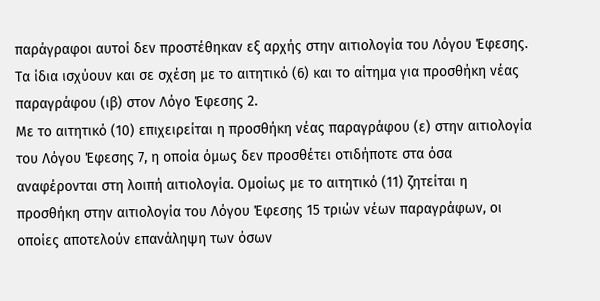παράγραφοι αυτοί δεν προστέθηκαν εξ αρχής στην αιτιολογία του Λόγου Έφεσης. Τα ίδια ισχύουν και σε σχέση με το αιτητικό (6) και το αίτημα για προσθήκη νέας παραγράφου (ιβ) στον Λόγο Έφεσης 2.
Με το αιτητικό (10) επιχειρείται η προσθήκη νέας παραγράφου (ε) στην αιτιολογία του Λόγου Έφεσης 7, η οποία όμως δεν προσθέτει οτιδήποτε στα όσα αναφέρονται στη λοιπή αιτιολογία. Ομοίως με το αιτητικό (11) ζητείται η προσθήκη στην αιτιολογία του Λόγου Έφεσης 15 τριών νέων παραγράφων, οι οποίες αποτελούν επανάληψη των όσων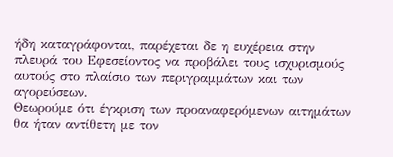ήδη καταγράφονται, παρέχεται δε η ευχέρεια στην πλευρά του Εφεσείοντος να προβάλει τους ισχυρισμούς αυτούς στο πλαίσιο των περιγραμμάτων και των αγορεύσεων.
Θεωρούμε ότι έγκριση των προαναφερόμενων αιτημάτων θα ήταν αντίθετη με τον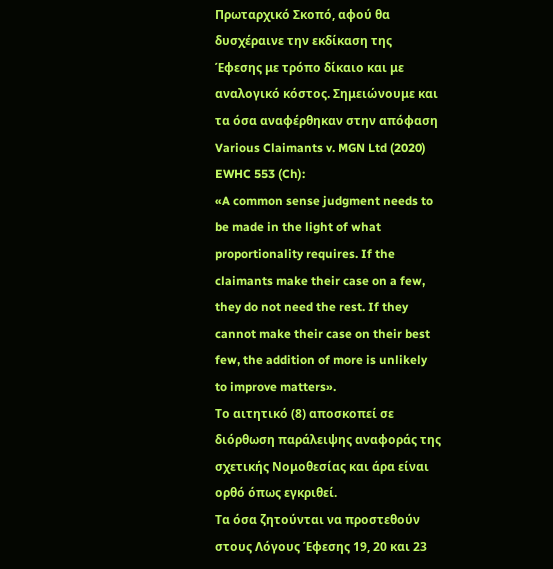Πρωταρχικό Σκοπό, αφού θα δυσχέραινε την εκδίκαση της Έφεσης με τρόπο δίκαιο και με αναλογικό κόστος. Σημειώνουμε και τα όσα αναφέρθηκαν στην απόφαση Various Claimants v. MGN Ltd (2020) EWHC 553 (Ch):
«A common sense judgment needs to be made in the light of what proportionality requires. If the claimants make their case on a few, they do not need the rest. If they cannot make their case on their best few, the addition of more is unlikely to improve matters».
Το αιτητικό (8) αποσκοπεί σε διόρθωση παράλειψης αναφοράς της σχετικής Νομοθεσίας και άρα είναι ορθό όπως εγκριθεί.
Τα όσα ζητούνται να προστεθούν στους Λόγους Έφεσης 19, 20 και 23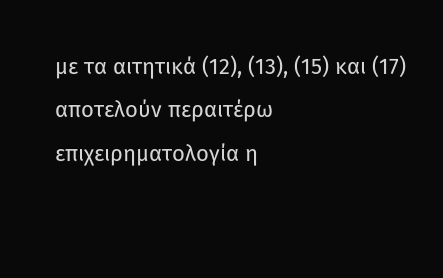με τα αιτητικά (12), (13), (15) και (17) αποτελούν περαιτέρω επιχειρηματολογία η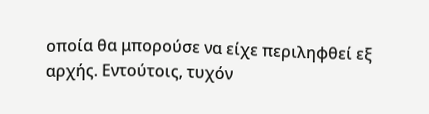οποία θα μπορούσε να είχε περιληφθεί εξ αρχής. Εντούτοις, τυχόν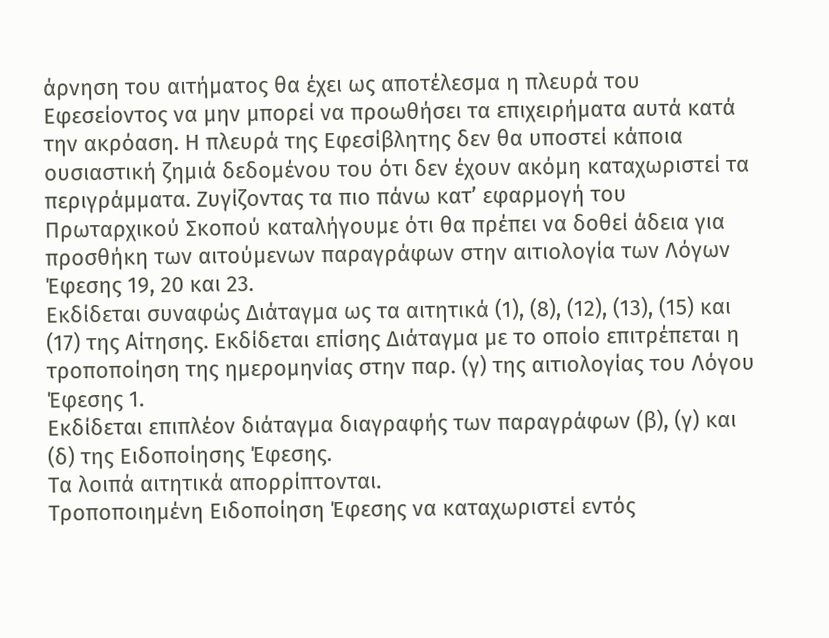άρνηση του αιτήματος θα έχει ως αποτέλεσμα η πλευρά του Εφεσείοντος να μην μπορεί να προωθήσει τα επιχειρήματα αυτά κατά την ακρόαση. Η πλευρά της Εφεσίβλητης δεν θα υποστεί κάποια ουσιαστική ζημιά δεδομένου του ότι δεν έχουν ακόμη καταχωριστεί τα περιγράμματα. Ζυγίζοντας τα πιο πάνω κατ’ εφαρμογή του Πρωταρχικού Σκοπού καταλήγουμε ότι θα πρέπει να δοθεί άδεια για προσθήκη των αιτούμενων παραγράφων στην αιτιολογία των Λόγων Έφεσης 19, 20 και 23.
Εκδίδεται συναφώς Διάταγμα ως τα αιτητικά (1), (8), (12), (13), (15) και (17) της Αίτησης. Εκδίδεται επίσης Διάταγμα με το οποίο επιτρέπεται η τροποποίηση της ημερομηνίας στην παρ. (γ) της αιτιολογίας του Λόγου Έφεσης 1.
Εκδίδεται επιπλέον διάταγμα διαγραφής των παραγράφων (β), (γ) και (δ) της Ειδοποίησης Έφεσης.
Τα λοιπά αιτητικά απορρίπτονται.
Τροποποιημένη Ειδοποίηση Έφεσης να καταχωριστεί εντός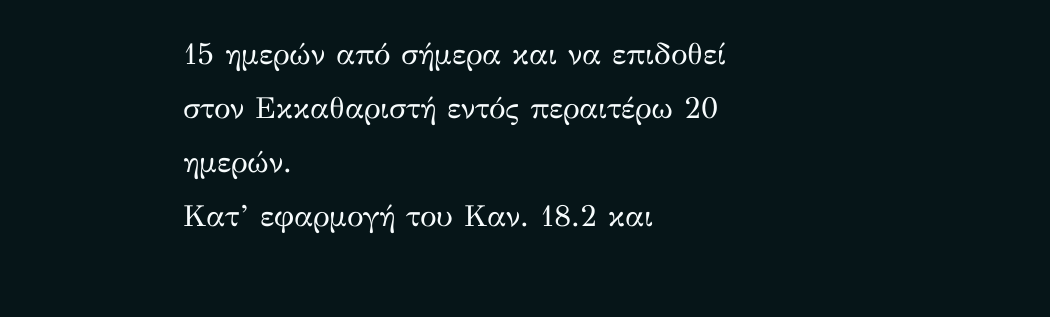15 ημερών από σήμερα και να επιδοθεί στον Εκκαθαριστή εντός περαιτέρω 20 ημερών.
Κατ’ εφαρμογή του Καν. 18.2 και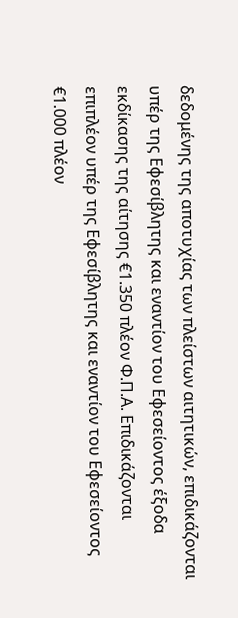δεδομένης της αποτυχίας των πλείστων αιτητικών, επιδικάζονται υπέρ της Εφεσίβλητης και εναντίον του Εφεσείοντος έξοδα εκδίκασης της αίτησης €1.350 πλέον Φ.Π.Α. Επιδικάζονται επιπλέον υπέρ της Εφεσίβλητης και εναντίον του Εφεσείοντος €1.000 πλέον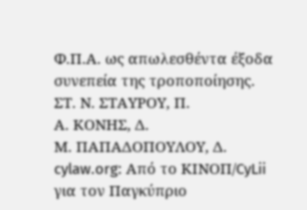Φ.Π.Α. ως απωλεσθέντα έξοδα συνεπεία της τροποποίησης.
ΣΤ. Ν. ΣΤΑΥΡΟΥ, Π.
Α. ΚΟΝΗΣ, Δ.
Μ. ΠΑΠΑΔΟΠΟΥΛΟΥ, Δ.
cylaw.org: Από το ΚΙΝOΠ/CyLii για τον Παγκύπριο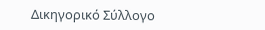Δικηγορικό Σύλλογο